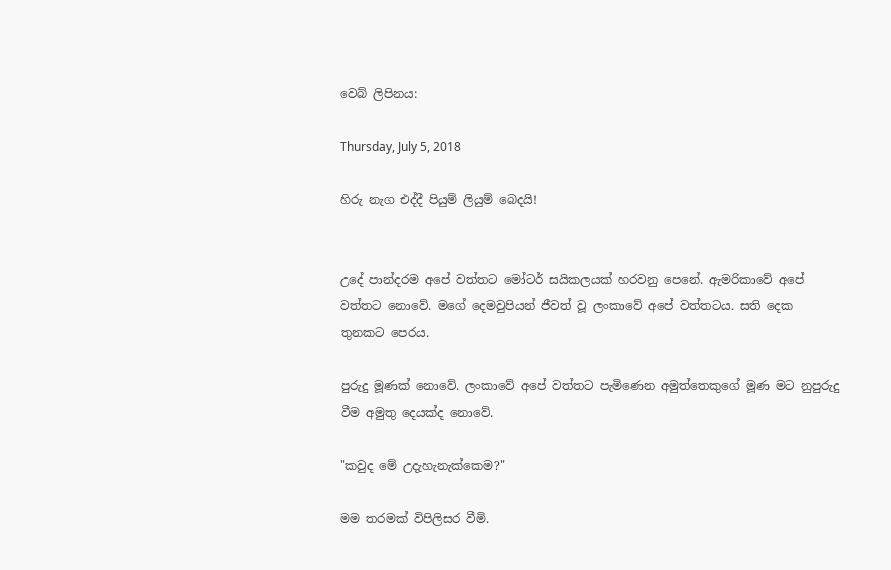වෙබ් ලිපිනය:

Thursday, July 5, 2018

හිරු නැග එද්දී පියුම් ලියුම් බෙදයි!


උදේ පාන්දරම අපේ වත්තට මෝටර් සයිකලයක් හරවනු පෙනේ. ඇමරිකාවේ අපේ වත්තට නොවේ. මගේ දෙමවුපියන් ජීවත් වූ ලංකාවේ අපේ වත්තටය. සති දෙක තුනකට පෙරය.

පුරුදු මූණක් නොවේ. ලංකාවේ අපේ වත්තට පැමිණෙන අමුත්තෙකුගේ මූණ මට නුපුරුදු වීම අමුතු දෙයක්ද නොවේ.

"කවුද මේ උදැහැනැක්කෙම?"

මම තරමක් විපිලිසර වීමි.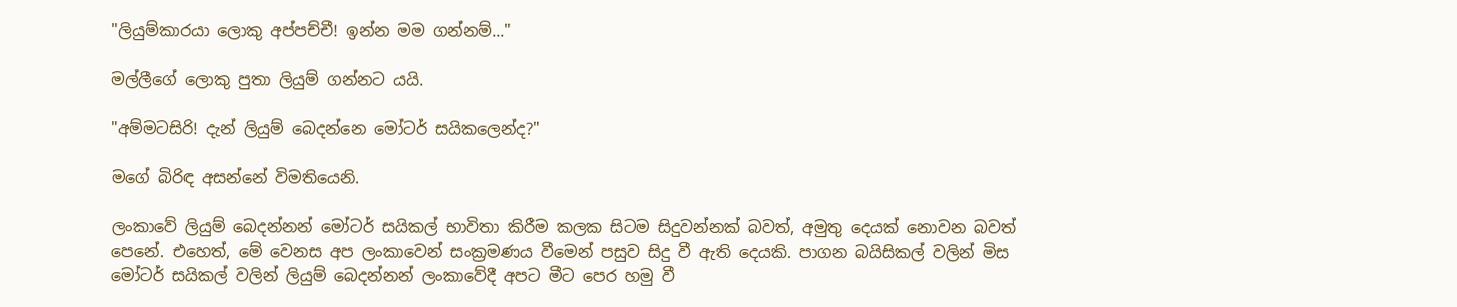"ලියුම්කාරයා ලොකු අප්පච්චී! ඉන්න මම ගන්නම්..."

මල්ලීගේ ලොකු පුතා ලියුම් ගන්නට යයි.

"අම්මටසිරි! දැන් ලියුම් බෙදන්නෙ මෝටර් සයිකලෙන්ද?"

මගේ බිරිඳ අසන්නේ විමතියෙනි.

ලංකාවේ ලියුම් බෙදන්නන් මෝටර් සයිකල් භාවිතා කිරීම කලක සිටම සිදුවන්නක් බවත්, අමුතු දෙයක් නොවන බවත් පෙනේ. එහෙත්, මේ වෙනස අප ලංකාවෙන් සංක්‍රමණය වීමෙන් පසුව සිදු වී ඇති දෙයකි. පාගන බයිසිකල් වලින් මිස මෝටර් සයිකල් වලින් ලියුම් බෙදන්නන් ලංකාවේදී අපට මීට පෙර හමු වී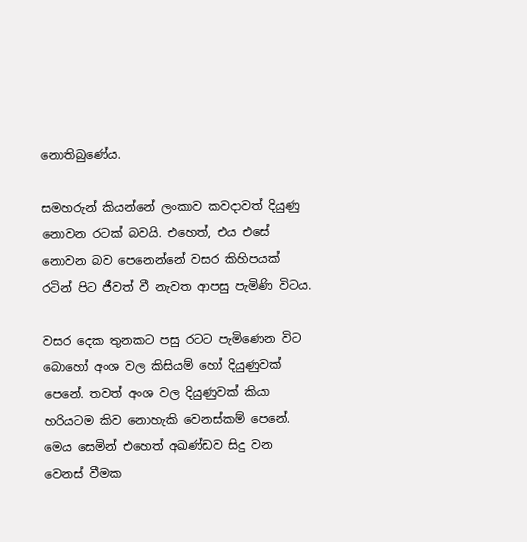නොතිබුණේය.

සමහරුන් කියන්නේ ලංකාව කවදාවත් දියුණු නොවන රටක් බවයි. එහෙත්, එය එසේ නොවන බව පෙනෙන්නේ වසර කිහිපයක් රටින් පිට ජීවත් වී නැවත ආපසු පැමිණි විටය.

වසර දෙක තුනකට පසු රටට පැමිණෙන විට බොහෝ අංශ වල කිසියම් හෝ දියුණුවක් පෙනේ. තවත් අංශ වල දියුණුවක් කියා හරියටම කිව නොහැකි වෙනස්කම් පෙනේ. මෙය සෙමින් එහෙත් අඛණ්ඩව සිදු වන වෙනස් වීමක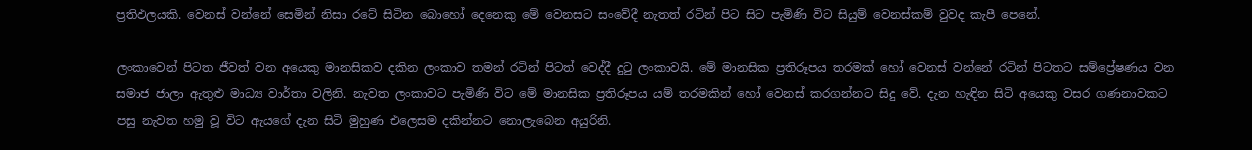ප්‍රතිඵලයකි. වෙනස් වන්නේ සෙමින් නිසා රටේ සිටින බොහෝ දෙනෙකු මේ වෙනසට සංවේදී නැතත් රටින් පිට සිට පැමිණි විට සියුම් වෙනස්කම් වුවද කැපී පෙනේ.

ලංකාවෙන් පිටත ජීවත් වන අයෙකු මානසිකව දකින ලංකාව තමන් රටින් පිටත් වෙද්දී දුටු ලංකාවයි. මේ මානසික ප්‍රතිරූපය තරමක් හෝ වෙනස් වන්නේ රටින් පිටතට සම්ප්‍රේෂණය වන සමාජ ජාලා ඇතුළු මාධ්‍ය වාර්තා වලිනි. නැවත ලංකාවට පැමිණි විට මේ මානසික ප්‍රතිරූපය යම් තරමකින් හෝ වෙනස් කරගන්නට සිදු වේ. දැන හැඳින සිටි අයෙකු වසර ගණනාවකට පසු නැවත හමු වූ විට ඇයගේ දැන සිටි මුහුණ එලෙසම දකින්නට නොලැබෙන අයුරිනි.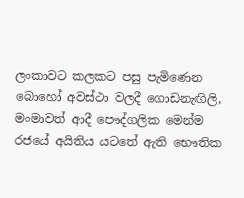ලංකාවට කලකට පසු පැමිණෙන බොහෝ අවස්ථා වලදී ගොඩනැඟිලි, මංමාවත් ආදී පෞද්ගලික මෙන්ම රජයේ අයිතිය යටතේ ඇති භෞතික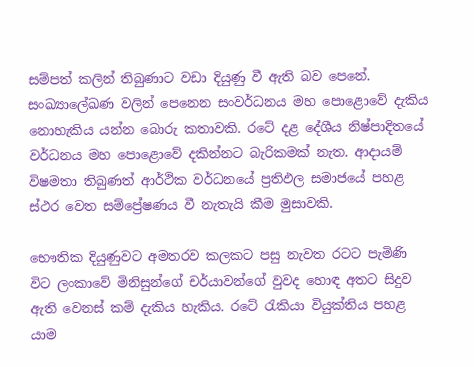සම්පත් කලින් තිබුණාට වඩා දියුණු වී ඇති බව පෙනේ. සංඛ්‍යාලේඛණ වලින් පෙනෙන සංවර්ධනය මහ පොළොවේ දැකිය නොහැකිය යන්න බොරු කතාවකි. රටේ දළ දේශීය නිෂ්පාදිතයේ වර්ධනය මහ පොළොවේ දකින්නට බැරිකමක් නැත. ආදායම් විෂමතා තිබුණත් ආර්ථික වර්ධනයේ ප්‍රතිඵල සමාජයේ පහළ ස්ථර වෙත සම්ප්‍රේෂණය වී නැතැයි කීම මුසාවකි.

භෞතික දියුණුවට අමතරව කලකට පසු නැවත රටට පැමිණි විට ලංකාවේ මිනිසුන්ගේ චර්යාවන්ගේ වුවද හොඳ අතට සිදුව ඇති වෙනස් කම් දැකිය හැකිය. රටේ රැකියා වියුක්තිය පහළ යාම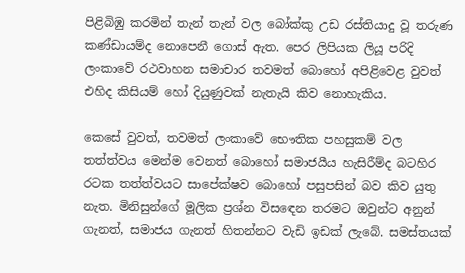පිළිබිඹු කරමින් තැන් තැන් වල බෝක්කු උඩ රස්තියාදු වූ තරුණ කණ්ඩායම්ද නොපෙනී ගොස් ඇත. පෙර ලිපියක ලියූ පරිදි ලංකාවේ රථවාහන සමාචාර තවමත් බොහෝ අපිළිවෙළ වුවත් එහිද කිසියම් හෝ දියුණුවක් නැතැයි කිව නොහැකිය.

කෙසේ වුවත්, තවමත් ලංකාවේ භෞතික පහසුකම් වල තත්ත්වය මෙන්ම වෙනත් බොහෝ සමාජයීය හැසිරීම්ද බටහිර රටක තත්ත්වයට සාපේක්ෂව බොහෝ පසුපසින් බව කිව යුතු නැත. මිනිසුන්ගේ මූලික ප්‍රශ්න විසඳෙන තරමට ඔවුන්ට අනුන් ගැනත්, සමාජය ගැනත් හිතන්නට වැඩි ඉඩක් ලැබේ. සමස්තයක්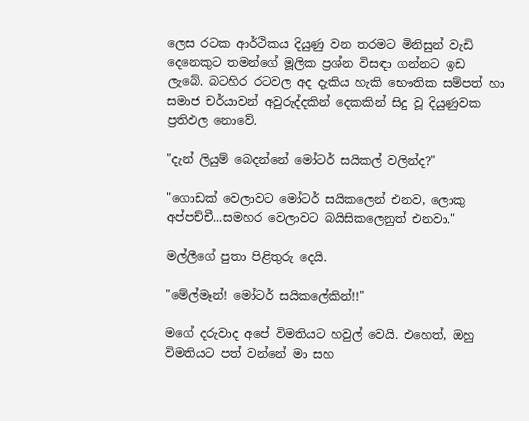ලෙස රටක ආර්ථිකය දියුණු වන තරමට මිනිසුන් වැඩි දෙනෙකුට තමන්ගේ මූලික ප්‍රශ්න විසඳා ගන්නට ඉඩ ලැබේ. බටහිර රටවල අද දැකිය හැකි භෞතික සම්පත් හා සමාජ චර්යාවන් අවුරුද්දකින් දෙකකින් සිදු වූ දියුණුවක ප්‍රතිඵල නොවේ.

"දැන් ලියුම් බෙදන්නේ මෝටර් සයිකල් වලින්ද?"

"ගොඩක් වෙලාවට මෝටර් සයිකලෙන් එනව, ලොකු අප්පච්චී...සමහර වෙලාවට බයිසිකලෙනුත් එනවා."

මල්ලීගේ පුතා පිළිතුරු දෙයි.

"මේල්මෑන්! මෝටර් සයිකලේකින්!!"

මගේ දරුවාද අපේ විමතියට හවුල් වෙයි. එහෙත්, ඔහු විමතියට පත් වන්නේ මා සහ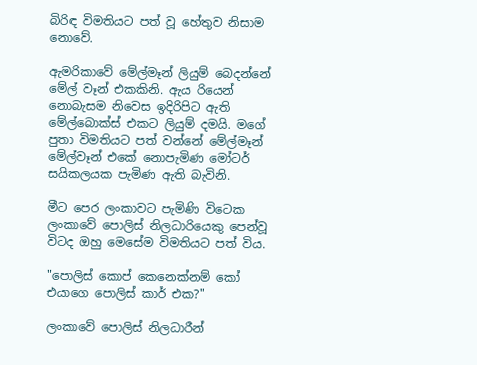බිරිඳ විමතියට පත් වූ හේතුව නිසාම නොවේ.

ඇමරිකාවේ මේල්මෑන් ලියුම් බෙදන්නේ මේල් වෑන් එකකිනි. ඇය රියෙන් නොබැසම නිවෙස ඉදිරිපිට ඇති මේල්බොක්ස් එකට ලියුම් දමයි. මගේ පුතා විමතියට පත් වන්නේ මේල්මෑන් මේල්වෑන් එකේ නොපැමිණ මෝටර් සයිකලයක පැමිණ ඇති බැවිනි.

මීට පෙර ලංකාවට පැමිණි විටෙක ලංකාවේ පොලිස් නිලධාරියෙකු පෙන්වූ විටද ඔහු මෙසේම විමතියට පත් විය.

"පොලිස් කොප් කෙනෙක්නම් කෝ එයාගෙ පොලිස් කාර් එක?"

ලංකාවේ පොලිස් නිලධාරීන්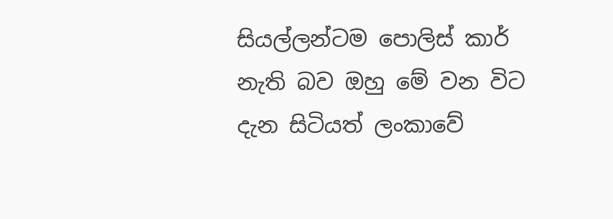සියල්ලන්ටම පොලිස් කාර් නැති බව ඔහු මේ වන විට දැන සිටියත් ලංකාවේ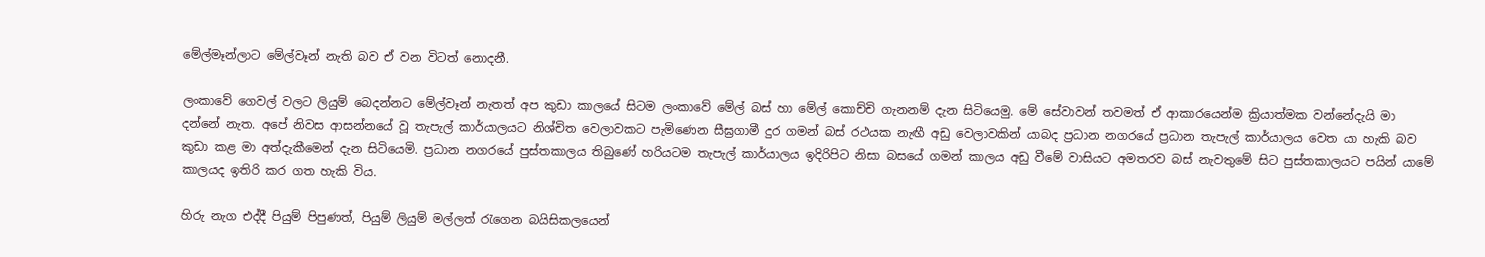මේල්මෑන්ලාට මේල්වෑන් නැති බව ඒ වන විටත් නොදනී.

ලංකාවේ ගෙවල් වලට ලියුම් බෙදන්නට මේල්වෑන් නැතත් අප කුඩා කාලයේ සිටම ලංකාවේ මේල් බස් හා මේල් කොච්චි ගැනනම් දැන සිටියෙමු. මේ සේවාවන් තවමත් ඒ ආකාරයෙන්ම ක්‍රියාත්මක වන්නේදැයි මා දන්නේ නැත. අපේ නිවස ආසන්නයේ වූ තැපැල් කාර්යාලයට නිශ්චිත වෙලාවකට පැමිණෙන සීඝ්‍රගාමී දුර ගමන් බස් රථයක නැඟී අඩු වෙලාවකින් යාබද ප්‍රධාන නගරයේ ප්‍රධාන තැපැල් කාර්යාලය වෙත යා හැකි බව කුඩා කළ මා අත්දැකීමෙන් දැන සිටියෙමි. ප්‍රධාන නගරයේ පුස්තකාලය තිබුණේ හරියටම තැපැල් කාර්යාලය ඉදිරිපිට නිසා බසයේ ගමන් කාලය අඩු වීමේ වාසියට අමතරව බස් නැවතුමේ සිට පුස්තකාලයට පයින් යාමේ කාලයද ඉතිරි කර ගත හැකි විය.

හිරු නැග එද්දී පියුම් පිපුණත්, පියුම් ලියුම් මල්ලත් රැගෙන බයිසිකලයෙන්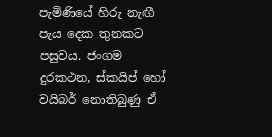පැමිණියේ හිරු නැඟී පැය දෙක තුනකට පසුවය. ජංගම දුරකථන, ස්කයිප් හෝ වයිබර් නොතිබුණු ඒ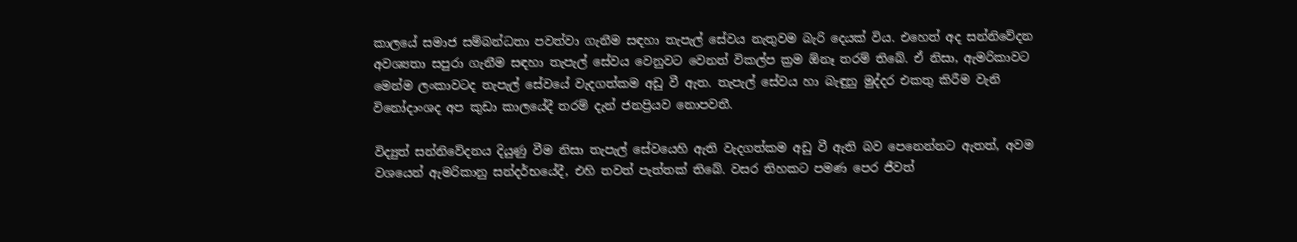කාලයේ සමාජ සම්බන්ධතා පවත්වා ගැනීම සඳහා තැපැල් සේවය නැතුවම බැරි දෙයක් විය. එහෙත් අද සන්නිවේදන අවශ්‍යතා සපුරා ගැනීම සඳහා තැපැල් සේවය වෙනුවට වෙනත් විකල්ප ක්‍රම ඕනෑ තරම් තිබේ. ඒ නිසා, ඇමරිකාවට මෙන්ම ලංකාවටද තැපැල් සේවයේ වැදගත්කම අඩු වී ඇත. තැපැල් සේවය හා බැඳුනු මුද්දර එකතු කිරීම වැනි විනෝදාංශද අප කුඩා කාලයේදී තරම් දැන් ජනප්‍රියව නොපවතී.

විද්‍යුත් සන්නිවේදනය දියුණු වීම නිසා තැපැල් සේවයෙහි ඇති වැදගත්කම අඩු වී ඇති බව පෙනෙන්නට ඇතත්, අවම වශයෙන් ඇමරිකානු සන්දර්භයේදී, එහි තවත් පැත්තක් තිබේ. වසර තිහකට පමණ පෙර ජීවත්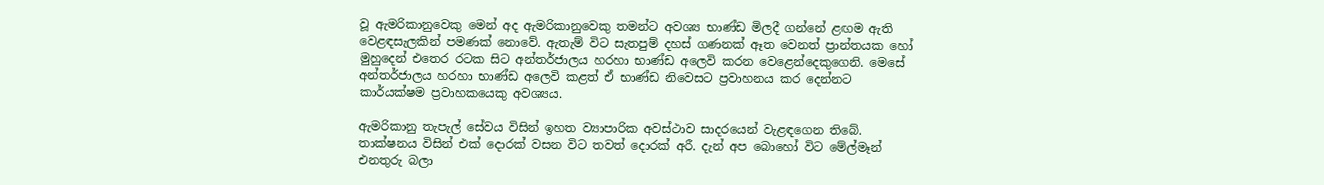වූ ඇමරිකානුවෙකු මෙන් අද ඇමරිකානුවෙකු තමන්ට අවශ්‍ය භාණ්ඩ මිලදී ගන්නේ ළඟම ඇති වෙළඳසැලකින් පමණක් නොවේ. ඇතැම් විට සැතපුම් දහස් ගණනක් ඈත වෙනත් ප්‍රාන්තයක හෝ මුහුදෙන් එතෙර රටක සිට අන්තර්ජාලය හරහා භාණ්ඩ අලෙවි කරන වෙළෙන්දෙකුගෙනි. මෙසේ අන්තර්ජාලය හරහා භාණ්ඩ අලෙවි කළත් ඒ භාණ්ඩ නිවෙසට ප්‍රවාහනය කර දෙන්නට කාර්යක්ෂම ප්‍රවාහකයෙකු අවශ්‍යය.

ඇමරිකානු තැපැල් සේවය විසින් ඉහත ව්‍යාපාරික අවස්ථාව සාදරයෙන් වැළඳගෙන තිබේ. තාක්ෂනය විසින් එක් දොරක් වසන විට තවත් දොරක් අරී. දැන් අප බොහෝ විට මේල්මෑන් එනතුරු බලා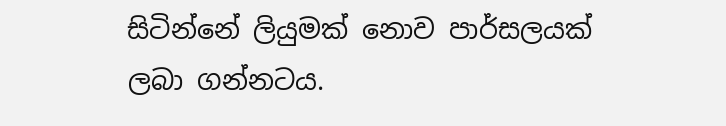සිටින්නේ ලියුමක් නොව පාර්සලයක් ලබා ගන්නටය.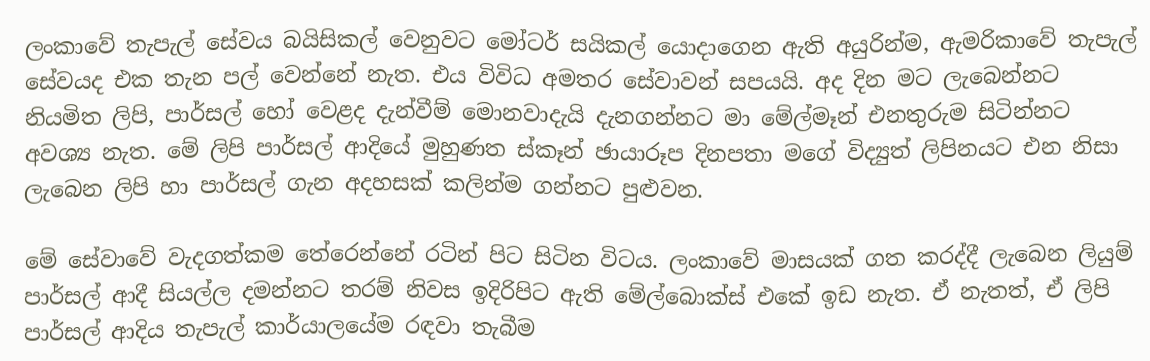ලංකාවේ තැපැල් සේවය බයිසිකල් වෙනුවට මෝටර් සයිකල් යොදාගෙන ඇති අයුරින්ම, ඇමරිකාවේ තැපැල් සේවයද එක තැන පල් වෙන්නේ නැත. එය විවිධ අමතර සේවාවන් සපයයි. අද දින මට ලැබෙන්නට නියමිත ලිපි, පාර්සල් හෝ වෙළද දැන්වීම් මොනවාදැයි දැනගන්නට මා මේල්මෑන් එනතුරුම සිටින්නට අවශ්‍ය නැත. මේ ලිපි පාර්සල් ආදියේ මුහුණත ස්කෑන් ඡායාරූප දිනපතා මගේ විද්‍යුත් ලිපිනයට එන නිසා ලැබෙන ලිපි හා පාර්සල් ගැන අදහසක් කලින්ම ගන්නට පුළුවන.

මේ සේවාවේ වැදගත්කම තේරෙන්නේ රටින් පිට සිටින විටය. ලංකාවේ මාසයක් ගත කරද්දී ලැබෙන ලියුම් පාර්සල් ආදී සියල්ල දමන්නට තරම් නිවස ඉදිරිපිට ඇති මේල්බොක්ස් එකේ ඉඩ නැත. ඒ නැතත්, ඒ ලිපි පාර්සල් ආදිය තැපැල් කාර්යාලයේම රඳවා තැබීම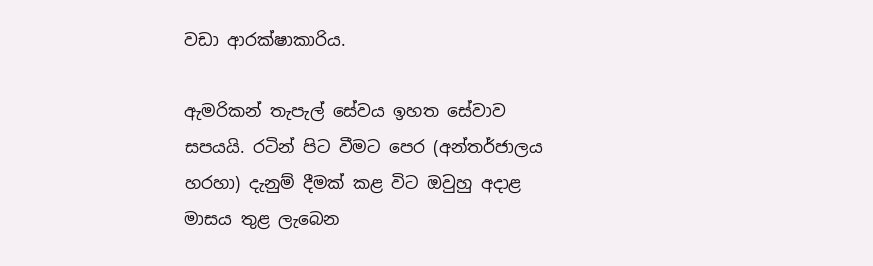වඩා ආරක්ෂාකාරිය.

ඇමරිකන් තැපැල් සේවය ඉහත සේවාව සපයයි. රටින් පිට වීමට පෙර (අන්තර්ජාලය හරහා) දැනුම් දීමක් කළ විට ඔවුහු අදාළ මාසය තුළ ලැබෙන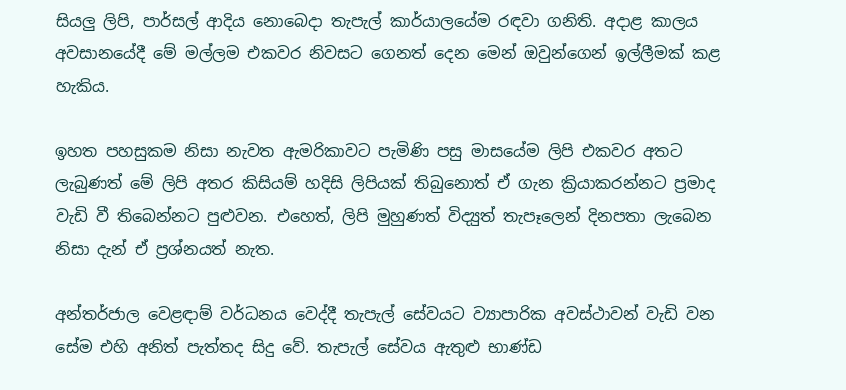සියලු ලිපි, පාර්සල් ආදිය නොබෙදා තැපැල් කාර්යාලයේම රඳවා ගනිති. අදාළ කාලය අවසානයේදී මේ මල්ලම එකවර නිවසට ගෙනත් දෙන මෙන් ඔවුන්ගෙන් ඉල්ලීමක් කළ හැකිය.

ඉහත පහසුකම නිසා නැවත ඇමරිකාවට පැමිණි පසු මාසයේම ලිපි එකවර අතට ලැබුණත් මේ ලිපි අතර කිසියම් හදිසි ලිපියක් තිබුනොත් ඒ ගැන ක්‍රියාකරන්නට ප්‍රමාද වැඩි වී තිබෙන්නට පුළුවන. එහෙත්, ලිපි මුහුණත් විද්‍යුත් තැපෑලෙන් දිනපතා ලැබෙන නිසා දැන් ඒ ප්‍රශ්නයත් නැත.

අන්තර්ජාල වෙළඳාම් වර්ධනය වෙද්දී තැපැල් සේවයට ව්‍යාපාරික අවස්ථාවන් වැඩි වන සේම එහි අනිත් පැත්තද සිදු වේ. තැපැල් සේවය ඇතුළු භාණ්ඩ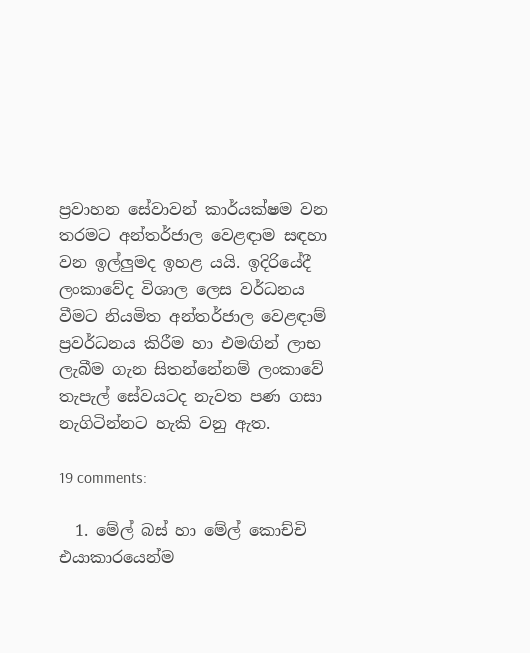ප්‍රවාහන සේවාවන් කාර්යක්ෂම වන තරමට අන්තර්ජාල වෙළඳාම සඳහා වන ඉල්ලුමද ඉහළ යයි. ඉදිරියේදී ලංකාවේද විශාල ලෙස වර්ධනය වීමට නියමිත අන්තර්ජාල වෙළඳාම් ප්‍රවර්ධනය කිරීම හා එමඟින් ලාභ ලැබීම ගැන සිතන්නේනම් ලංකාවේ තැපැල් සේවයටද නැවත පණ ගසා නැගිටින්නට හැකි වනු ඇත.

19 comments:

  1. මේල් බස් හා මේල් කොච්චි එයාකාරයෙන්ම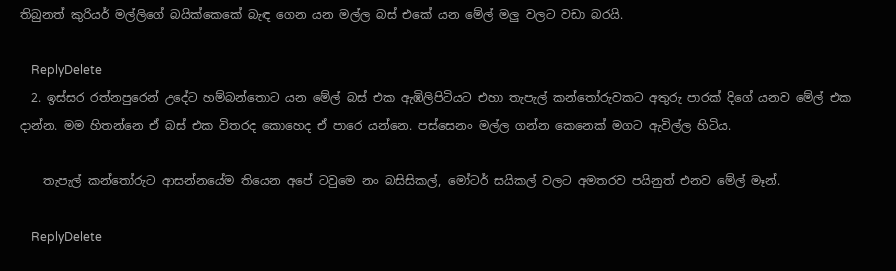තිබුනත් කුරියර් මල්ලිගේ බයික්කෙකේ බැඳ ගෙන යන මල්ල බස් එකේ යන මේල් මලු වලට වඩා බරයි.

    ReplyDelete
  2. ඉස්සර රත්නපුරෙන් උදේට හම්බන්තොට යන මේල් බස් එක ඇඹිලිපිටියට එහා තැපැල් කන්තෝරුවකට අතුරු පාරක් දිගේ යනව මේල් එක දාන්න. මම හිතන්නෙ ඒ බස් එක විතරද කොහෙද ඒ පාරෙ යන්නෙ. පස්සෙනං මල්ල ගන්න කෙනෙක් මගට ඇවිල්ල හිටිය.

    තැපැල් කන්තෝරුට ආසන්නයේම තියෙන අපේ ටවුමෙ නං බසිසිකල්, මෝටර් සයිකල් වලට අමතරව පයිනුත් එනව මේල් මෑන්.

    ReplyDelete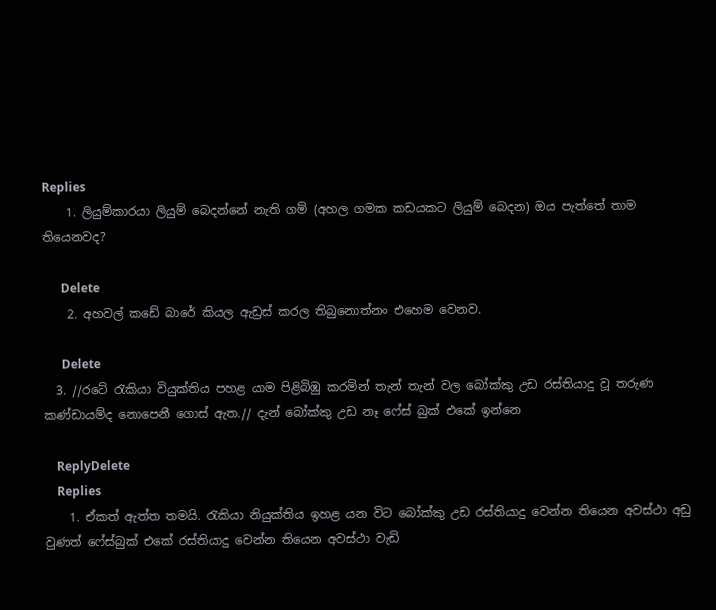Replies
    1. ලියුම්කාරයා ලියුම් බෙදන්නේ නැති ගම් (අහල ගමක කඩයකට ලියුම් බෙදන) ඔය පැත්තේ තාම තියෙනවද?

      Delete
    2. අහවල් කඩේ බාරේ කියල ඇඩ්‍රස් කරල තිබුනොත්නං එහෙම වෙනව.

      Delete
  3. //රටේ රැකියා වියුක්තිය පහළ යාම පිළිබිඹු කරමින් තැන් තැන් වල බෝක්කු උඩ රස්තියාදු වූ තරුණ කණ්ඩායම්ද නොපෙනී ගොස් ඇත.// දැන් බෝක්කු උඩ නෑ ෆේස් බුක් එකේ ඉන්නෙ

    ReplyDelete
    Replies
    1. ඒකත් ඇත්ත තමයි. රැකියා නියුක්තිය ඉහළ යන විට බෝක්කු උඩ රස්තියාදු වෙන්න තියෙන අවස්ථා අඩු වුණත් ෆේස්බුක් එකේ රස්තියාදු වෙන්න තියෙන අවස්ථා වැඩි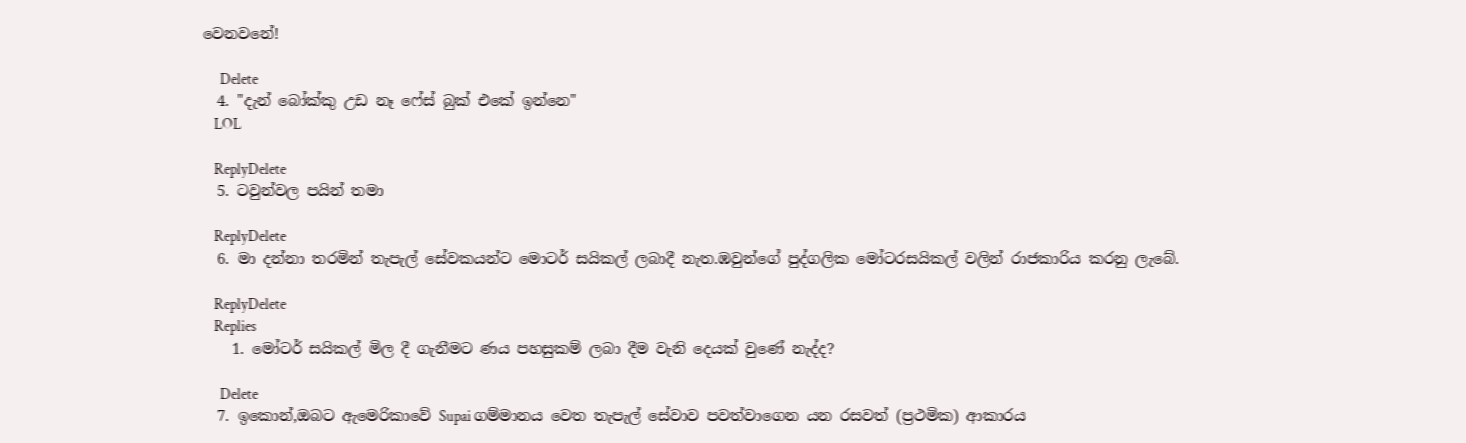වෙනවනේ!

      Delete
  4. "දැන් බෝක්කු උඩ නෑ ෆේස් බුක් එකේ ඉන්නෙ"
    LOL

    ReplyDelete
  5. ටවුන්වල පයින් තමා

    ReplyDelete
  6. මා දන්නා තරමින් තැපැල් සේවකයන්ට මොටර් සයිකල් ලබාදී නැත.ඹවුන්ගේ පුද්ගලික මෝටරසයිකල් වලින් රාජකාරිය කරනු ලැබේ.

    ReplyDelete
    Replies
    1. මෝටර් සයිකල් මිල දී ගැනීමට ණය පහසුකම් ලබා දීම වැනි දෙයක් වුණේ නැද්ද?

      Delete
  7. ඉකොන්,ඔබට ඇමෙරිකාවේ Supai ගම්මානය වෙත තැපැල් සේවාව පවත්වාගෙන යන රසවත් (ප්‍රථමික) ආකාරය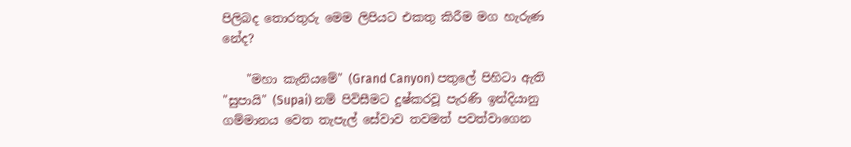පිලිබද තොරතුරු මෙම ලිපියට එකතු කිරීම මග හැරුණ නේද?

    "මහා කැනියමේ" (Grand Canyon) පතුලේ පිහිටා ඇති "සුපායි" (Supai) නම් පිවිසීමට දුෂ්කරවූ පැරණි ඉන්දියානු ගම්මානය වෙත තැපැල් සේවාව තවමත් පවත්වාගෙන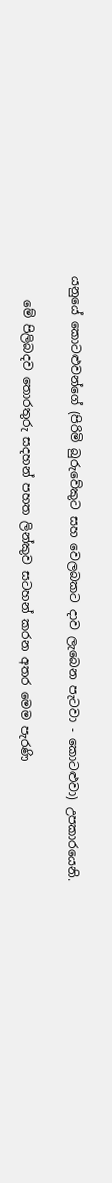යනුයේ කොටළුවන්ගේ (පිරිමි බුරුවේකුට සහ වෙලබකට දාව ලැබෙන පැටවා - කොටළුවා) උපකාරයෙනි.

    මේ පිලිබදව තොරතුරු සදහන් පහත ලින්කුව සටහන් කරන අතර මෙම පැරණි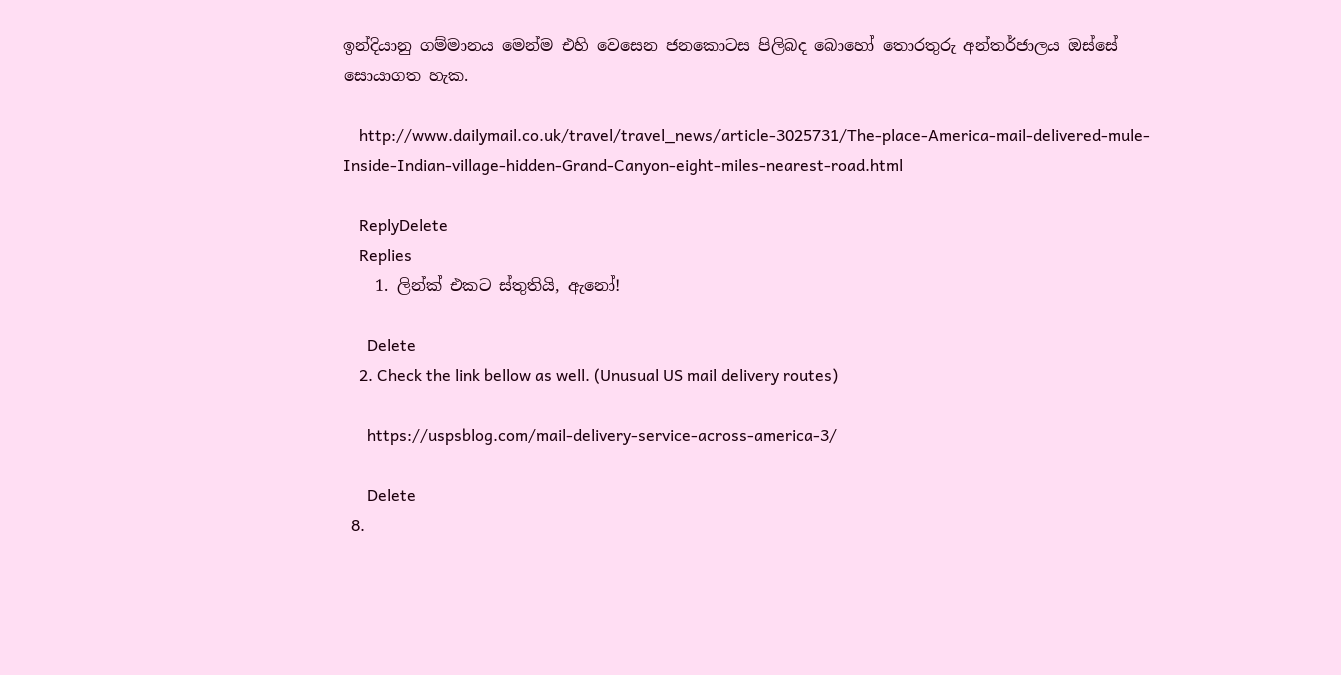ඉන්දියානු ගම්මානය මෙන්ම එහි වෙසෙන ජනකොටස පිලිබද බොහෝ තොරතුරු අන්තර්ජාලය ඔස්සේ සොයාගත හැක.

    http://www.dailymail.co.uk/travel/travel_news/article-3025731/The-place-America-mail-delivered-mule-Inside-Indian-village-hidden-Grand-Canyon-eight-miles-nearest-road.html

    ReplyDelete
    Replies
    1. ලින්ක් එකට ස්තුතියි, ඇනෝ!

      Delete
    2. Check the link bellow as well. (Unusual US mail delivery routes)

      https://uspsblog.com/mail-delivery-service-across-america-3/

      Delete
  8.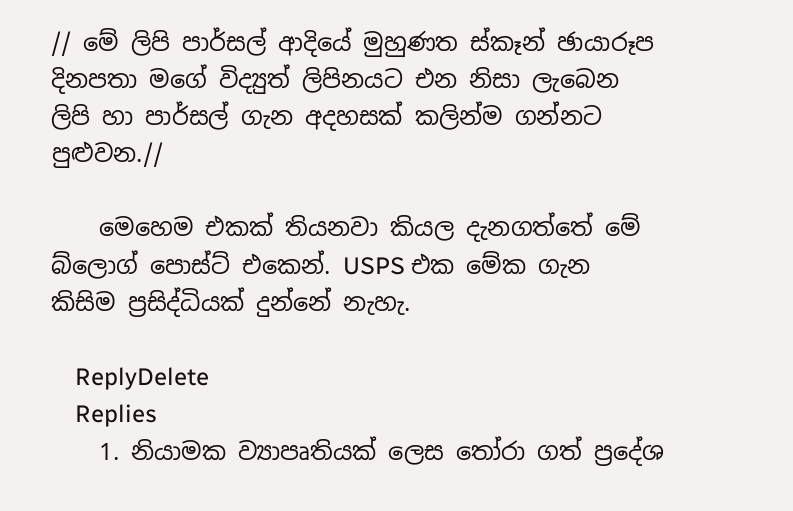// මේ ලිපි පාර්සල් ආදියේ මුහුණත ස්කෑන් ඡායාරූප දිනපතා මගේ විද්‍යුත් ලිපිනයට එන නිසා ලැබෙන ලිපි හා පාර්සල් ගැන අදහසක් කලින්ම ගන්නට පුළුවන.//

    මෙහෙම එකක් තියනවා කියල දැනගත්තේ මේ බ්ලොග් පොස්ට් එකෙන්. USPS එක මේක ගැන කිසිම ප්‍රසිද්ධියක් දුන්නේ නැහැ.

    ReplyDelete
    Replies
    1. නියාමක ව්‍යාපෘතියක් ලෙස තෝරා ගත් ප්‍රදේශ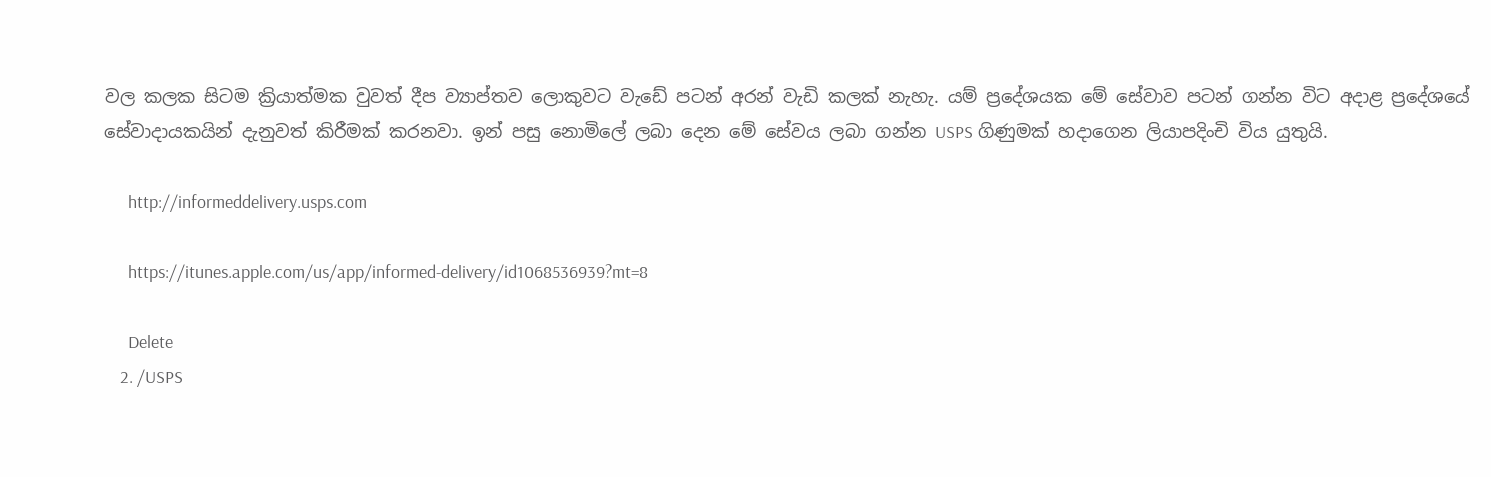වල කලක සිටම ක්‍රියාත්මක වුවත් දීප ව්‍යාප්තව ලොකුවට වැඩේ පටන් අරන් වැඩි කලක් නැහැ. යම් ප්‍රදේශයක මේ සේවාව පටන් ගන්න විට අදාළ ප්‍රදේශයේ සේවාදායකයින් දැනුවත් කිරීමක් කරනවා. ඉන් පසු නොමිලේ ලබා දෙන මේ සේවය ලබා ගන්න USPS ගිණුමක් හදාගෙන ලියාපදිංචි විය යුතුයි.

      http://informeddelivery.usps.com

      https://itunes.apple.com/us/app/informed-delivery/id1068536939?mt=8

      Delete
    2. /USPS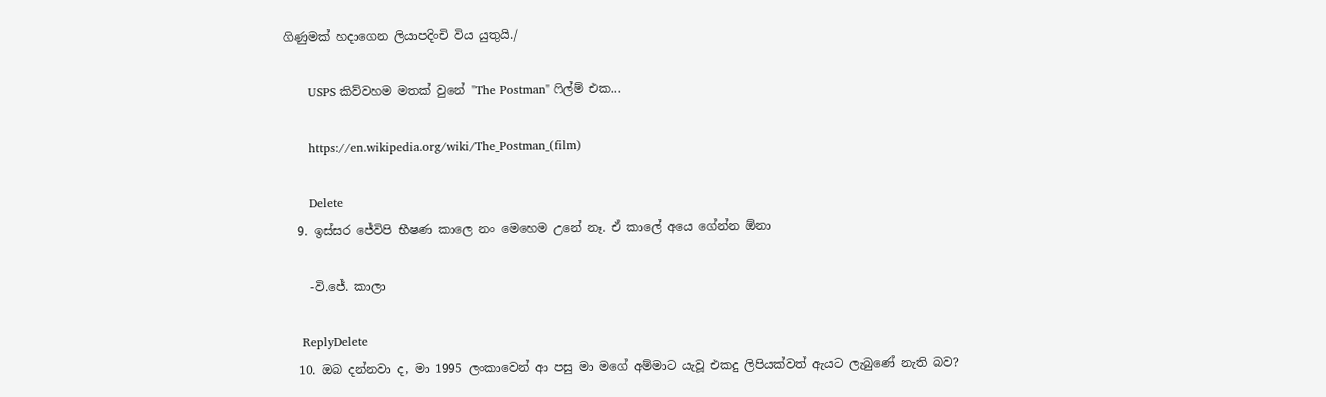ගිණුමක් හදාගෙන ලියාපදිංචි විය යුතුයි./

      USPS කිව්වහම මතක් වුනේ "The Postman" ෆිල්ම් එක...

      https://en.wikipedia.org/wiki/The_Postman_(film)

      Delete
  9. ඉස්සර ජේවිපි භීෂණ කාලෙ නං මෙහෙම උනේ නෑ. ඒ කාලේ අයෙ ගේන්න ඕනා

    -වි.ජේ. කාලා

    ReplyDelete
  10. ඔබ දන්නවා ද, මා 1995 ලංකාවෙන් ආ පසු මා මගේ අම්මාට යැවූ එකදු ලිපියක්වත් ඇයට ලැබුණේ නැති බව?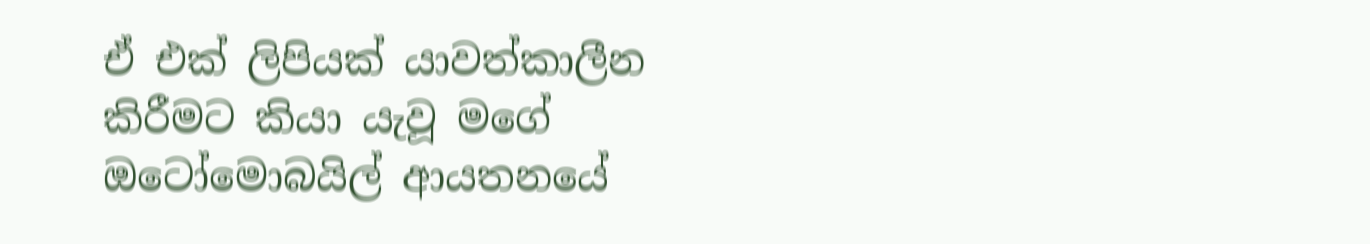ඒ එක් ලිපියක් යාවත්කාලීන කිරීමට කියා යැවූ මගේ ඔටෝමොබයිල් ආයතනයේ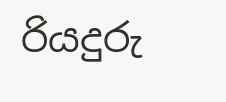රියදුරු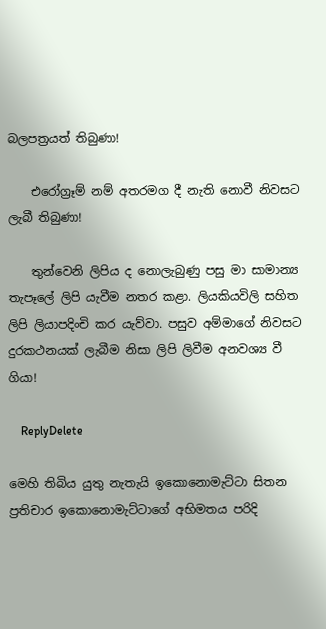බලපත්‍රයත් තිබුණා!

    එරෝග්‍රෑම් නම් අතරමග දී නැති නොවී නිවසට ලැබී තිබුණා!

    තුන්වෙනි ලිපිය ද නොලැබුණු පසු මා සාමාන්‍ය තැපෑලේ ලිපි යැවීම නතර කළා. ලියකියවිලි සහිත ලිපි ලියාපදිංචි කර යැව්වා. පසුව අම්මාගේ නිවසට දුරකථනයක් ලැබීම නිසා ලිපි ලිවීම අනවශ්‍ය වී ගියා!

    ReplyDelete

මෙහි තිබිය යුතු නැතැයි ඉකොනොමැට්ටා සිතන ප්‍රතිචාර ඉකොනොමැට්ටාගේ අභිමතය පරිදි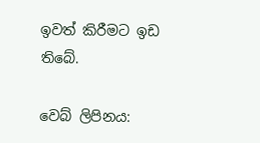ඉවත් කිරීමට ඉඩ තිබේ.

වෙබ් ලිපිනය: